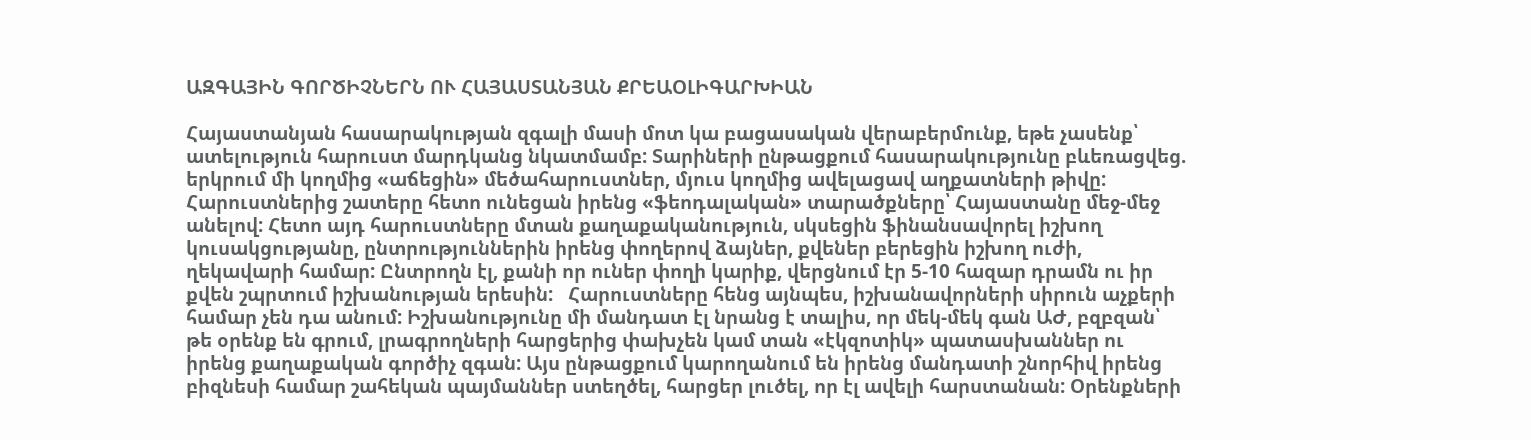ԱԶԳԱՅԻՆ ԳՈՐԾԻՉՆԵՐՆ ՈՒ ՀԱՅԱՍՏԱՆՅԱՆ ՔՐԵԱՕԼԻԳԱՐԽԻԱՆ

Հայաստանյան հասարակության զգալի մասի մոտ կա բացասական վերաբերմունք, եթե չասենք՝ ատելություն հարուստ մարդկանց նկատմամբ: Տարիների ընթացքում հասարակությունը բևեռացվեց. երկրում մի կողմից «աճեցին» մեծահարուստներ, մյուս կողմից ավելացավ աղքատների թիվը: Հարուստներից շատերը հետո ունեցան իրենց «ֆեոդալական» տարածքները՝ Հայաստանը մեջ-մեջ անելով: Հետո այդ հարուստները մտան քաղաքականություն, սկսեցին ֆինանսավորել իշխող կուսակցությանը, ընտրություններին իրենց փողերով ձայներ, քվեներ բերեցին իշխող ուժի, ղեկավարի համար: Ընտրողն էլ, քանի որ ուներ փողի կարիք, վերցնում էր 5-10 հազար դրամն ու իր քվեն շպրտում իշխանության երեսին:   Հարուստները հենց այնպես, իշխանավորների սիրուն աչքերի համար չեն դա անում: Իշխանությունը մի մանդատ էլ նրանց է տալիս, որ մեկ-մեկ գան ԱԺ, բզբզան՝ թե օրենք են գրում, լրագրողների հարցերից փախչեն կամ տան «էկզոտիկ» պատասխաններ ու իրենց քաղաքական գործիչ զգան: Այս ընթացքում կարողանում են իրենց մանդատի շնորհիվ իրենց բիզնեսի համար շահեկան պայմաններ ստեղծել, հարցեր լուծել, որ էլ ավելի հարստանան: Օրենքների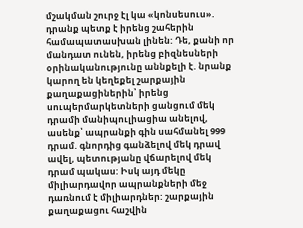մշակման շուրջ էլ կա «կոնսեսուս». դրանք պետք է իրենց շահերին համապատասխան լինեն: Դե, քանի որ մանդատ ունեն, իրենց բիզնեսների օրինականությունը աննքելի է. նրանք կարող են կեղեքել շարքային քաղաքացիներին՝ իրենց սուպերմարկետների ցանցում մեկ դրամի մանիպուլիացիա անելով, ասենք՝ ապրանքի գին սահմանել 999 դրամ. գնորդից գանձելով մեկ դրավ ավել, պետությանը վճարելով մեկ դրամ պակաս: Իսկ այդ մեկը միլիարդավոր ապրանքների մեջ դառնում է միլիարդներ: շարքային քաղաքացու հաշվին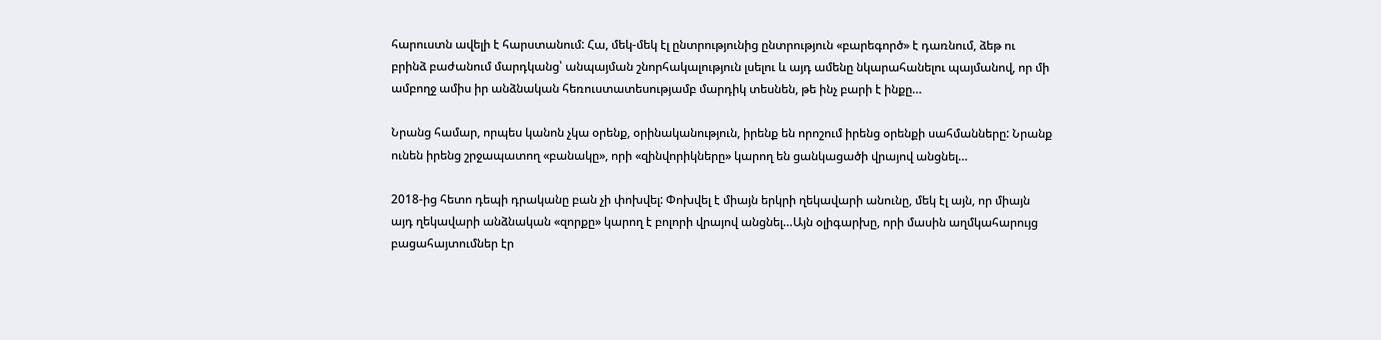հարուստն ավելի է հարստանում: Հա, մեկ-մեկ էլ ընտրությունից ընտրություն «բարեգործ» է դառնում, ձեթ ու բրինձ բաժանում մարդկանց՝ անպայման շնորհակալություն լսելու և այդ ամենը նկարահանելու պայմանով, որ մի ամբողջ ամիս իր անձնական հեռուստատեսությամբ մարդիկ տեսնեն, թե ինչ բարի է ինքը…

Նրանց համար, որպես կանոն չկա օրենք, օրինականություն, իրենք են որոշում իրենց օրենքի սահմանները: Նրանք ունեն իրենց շրջապատող «բանակը», որի «զինվորիկները» կարող են ցանկացածի վրայով անցնել…

2018-ից հետո դեպի դրականը բան չի փոխվել: Փոխվել է միայն երկրի ղեկավարի անունը, մեկ էլ այն, որ միայն այդ ղեկավարի անձնական «զորքը» կարող է բոլորի վրայով անցնել…Այն օլիգարխը, որի մասին աղմկահարույց բացահայտումներ էր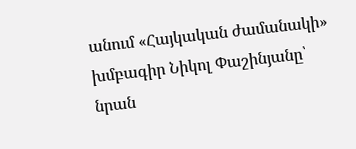անում «Հայկական ժամանակի» խմբագիր Նիկոլ Փաշինյանը՝ նրան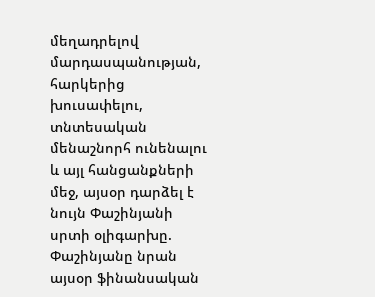մեղադրելով մարդասպանության,  հարկերից խուսափելու, տնտեսական մենաշնորհ ունենալու և այլ հանցանքների մեջ, այսօր դարձել է նույն Փաշինյանի սրտի օլիգարխը. Փաշինյանը նրան այսօր ֆինանսական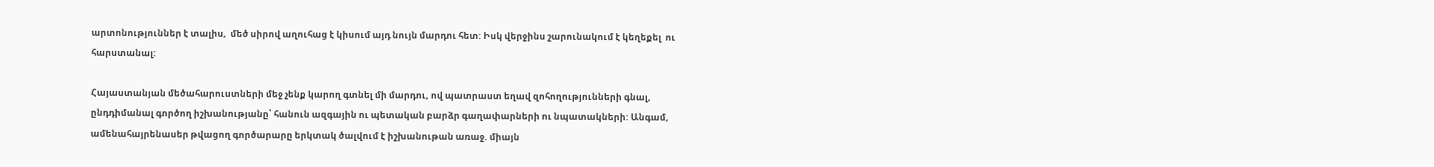արտոնություններ է տալիս,  մեծ սիրով աղուհաց է կիսում այդ նույն մարդու հետ: Իսկ վերջինս շարունակում է կեղեքել  ու հարստանալ:

Հայաստանյան մեծահարուստների մեջ չենք կարող գտնել մի մարդու, ով պատրաստ եղավ զոհողությունների գնալ,  ընդդիմանալ գործող իշխանությանը՝ հանուն ազգային ու պետական բարձր գաղափարների ու նպատակների: Անգամ, ամենահայրենասեր թվացող գործարարը երկտակ ծալվում է իշխանութան առաջ. միայն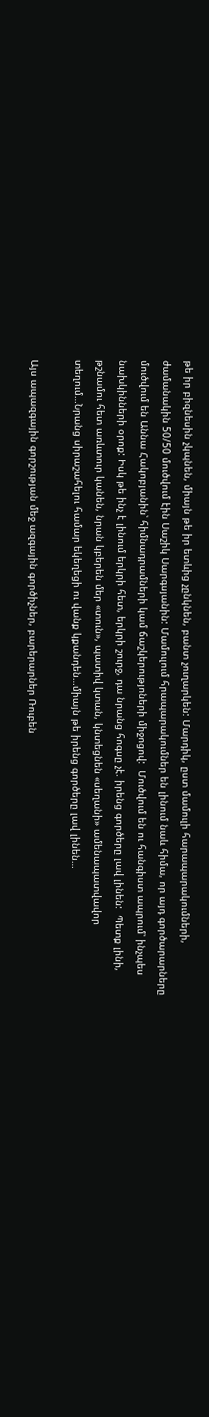թե իր բիզնեսին չկպնեն, միայն թե իր ետևից չընկնեն, բանտ չուղարկեն: Մարդիկ, ըստ մամուլի հարապարակումների, ժամանակին 50/50 մուծվում էին Սաշիկ Սարգսյանին: Մամուլում հրապարակումներ են լինում նաև հիմա, որ այդ գործարարները մուծվում են Աննա Հակոբյանին՝ հիմնադրամների կամ ճաշկերությոների միջոցով:  Մուծվում են ու հանգիստ ապրում՝ ինչպես նախկինների օրոք: Իսկ թե ինչ է լինում երկրի հետ, երկրի շուրջ, դա նրանց հոգսը չէ. իրենց գործերը լավ լինեն:  Պետք լինի, թշնամու հետ առևտուր կանեն, նրան կբերեն մեր «տուն», պատիվ կտան, կնտեցնեն «սեղանի» ամենապատվավոր տեղում…Նրանց սիրաշահելու համար եկեղեցի ու վանք կքանդեն…միայն թե իրենց գործերը լավ լինեն…

Այս ապազգային գորշության մեջ ազգային գործիչներ, բարերարներ Ռուբեն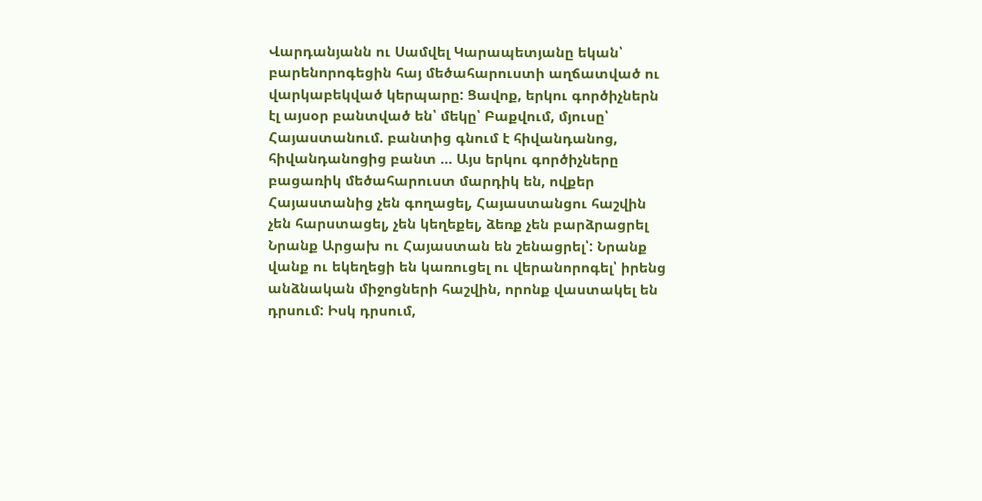Վարդանյանն ու Սամվել Կարապետյանը եկան՝ բարենորոգեցին հայ մեծահարուստի աղճատված ու վարկաբեկված կերպարը: Ցավոք, երկու գործիչներն էլ այսօր բանտված են՝ մեկը՝ Բաքվում, մյուսը՝ Հայաստանում. բանտից գնում է հիվանդանոց, հիվանդանոցից բանտ … Այս երկու գործիչները բացառիկ մեծահարուստ մարդիկ են, ովքեր Հայաստանից չեն գողացել, Հայաստանցու հաշվին չեն հարստացել, չեն կեղեքել, ձեռք չեն բարձրացրել  Նրանք Արցախ ու Հայաստան են շենացրել՝: Նրանք վանք ու եկեղեցի են կառուցել ու վերանորոգել՝ իրենց անձնական միջոցների հաշվին, որոնք վաստակել են դրսում: Իսկ դրսում,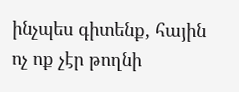ինչպես գիտենք, հային ոչ ոք չէր թողնի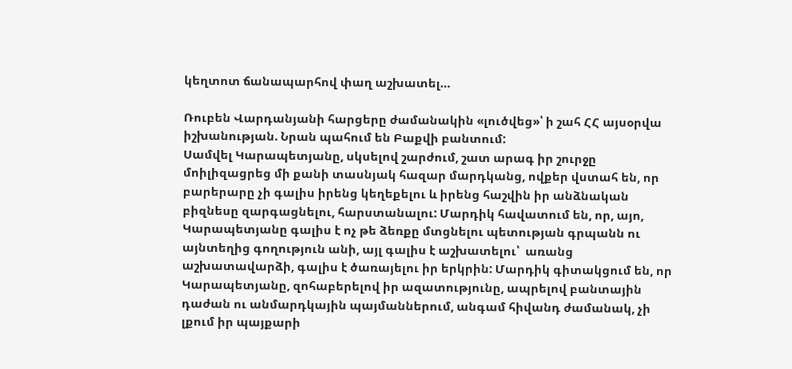կեղտոտ ճանապարհով փաղ աշխատել…

Ռուբեն Վարդանյանի հարցերը ժամանակին «լուծվեց»՝ ի շահ ՀՀ այսօրվա իշխանության. Նրան պահում են Բաքվի բանտում:
Սամվել Կարապետյանը, սկսելով շարժում, շատ արագ իր շուրջը մոիլիզացրեց մի քանի տասնյակ հազար մարդկանց, ովքեր վստահ են, որ բարերարը չի գալիս իրենց կեղեքելու և իրենց հաշվին իր անձնական բիզնեսը զարգացնելու, հարստանալու: Մարդիկ հավատում են, որ, այո, Կարապետյանը գալիս է ոչ թե ձեռքը մտցնելու պետության գրպանն ու այնտեղից գողություն անի, այլ գալիս է աշխատելու՝  առանց աշխատավարձի, գալիս է ծառայելու իր երկրին: Մարդիկ գիտակցում են, որ Կարապետյանը, զոհաբերելով իր ազատությունը, ապրելով բանտային դաժան ու անմարդկային պայմաններում, անգամ հիվանդ ժամանակ, չի լքում իր պայքարի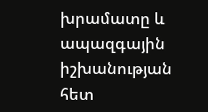խրամատը և ապազգային իշխանության հետ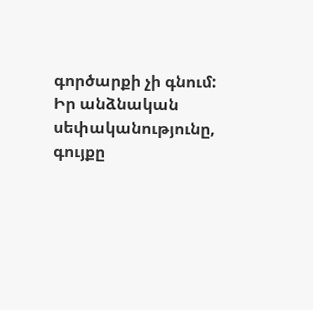գործարքի չի գնում: Իր անձնական սեփականությունը, գույքը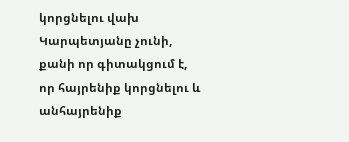կորցնելու վախ Կարպետյանը չունի, քանի որ գիտակցում է, որ հայրենիք կորցնելու և անհայրենիք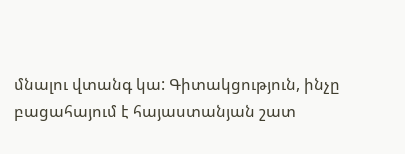մնալու վտանգ կա: Գիտակցություն, ինչը բացահայում է հայաստանյան շատ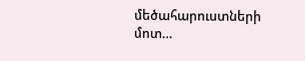մեծահարուստների մոտ…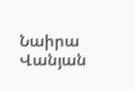Նաիրա Վանյան